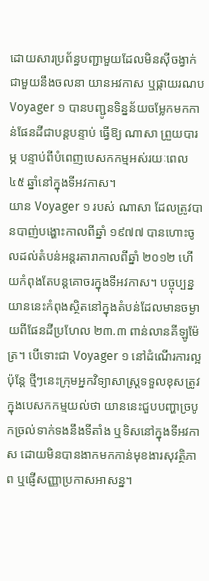ដោយសារប្រព័ន្ធបញ្ជាមួយដែលមិនស៊ីចង្វាក់ជាមួយនឹងចលនា យានអវកាស ឬផ្កាយរណប Voyager ១ បានបញ្ជូនទិន្នន័យចម្លែកមកកាន់ផែនដីជាបន្តបន្ទាប់ ធ្វើឱ្យ ណាសា ព្រួយបារម្ភ បន្ទាប់ពីបំពេញបេសកកម្មអស់រយៈពេល ៤៥ ឆ្នាំនៅក្នុងទីអវកាស។
យាន Voyager ១ របស់ ណាសា ដែលត្រូវបានបាញ់បង្ហោះកាលពីឆ្នាំ ១៩៧៧ បានហោះចូលដល់តំបន់អន្តរតារាកាលពីឆ្នាំ ២០១២ ហើយកំពុងតែបន្តគោចរក្នុងទីអវកាស។ បច្ចុប្បន្ន យាននេះកំពុងស្ថិតនៅក្នុងតំបន់ដែលមានចម្ងាយពីផែនដីប្រហែល ២៣.៣ ពាន់លានគីឡូម៉ែត្រ។ បើទោះជា Voyager ១ នៅដំណើរការល្អ ប៉ុន្តែ ថ្មីៗនេះក្រុមអ្នកវិទ្យាសាស្ត្រទទួលខុសត្រូវក្នុងបេសកកម្មយល់ថា យាននេះជួបបញ្ហាច្របូកច្រល់ទាក់ទងនឹងទីតាំង ឬទិសនៅក្នុងទីអវកាស ដោយមិនបានងាកមកកាន់មុខងារសុវត្ថិភាព ឬផ្ញើសញ្ញាប្រកាសអាសន្ន។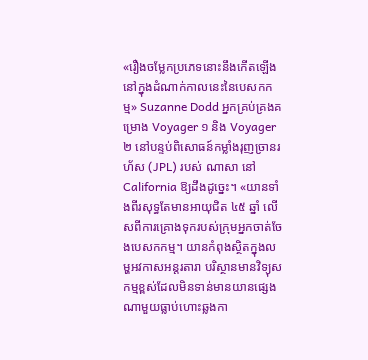«រឿងចម្លែកប្រភេទនោះនឹងកើតឡើងនៅក្នុងដំណាក់កាលនេះនៃបេសកកម្ម» Suzanne Dodd អ្នកគ្រប់គ្រងគម្រោង Voyager ១ និង Voyager ២ នៅបន្ទប់ពិសោធន៍កម្លាំងរុញច្រានរហ័ស (JPL) របស់ ណាសា នៅ California ឱ្យដឹងដូច្នេះ។ «យានទាំងពីរសុទ្ធតែមានអាយុជិត ៤៥ ឆ្នាំ លើសពីការគ្រោងទុករបស់ក្រុមអ្នកចាត់ចែងបេសកកម្ម។ យានកំពុងស្ថិតក្នុងលម្ហអវកាសអន្តរតារា បរិស្ថានមានវិទ្យុសកម្មខ្ពស់ដែលមិនទាន់មានយានផ្សេងណាមួយធ្លាប់ហោះឆ្លងកា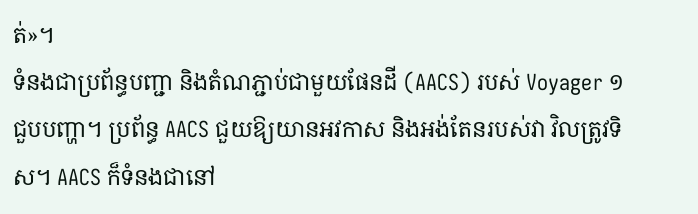ត់»។
ទំនងជាប្រព័ន្ធបញ្ជា និងតំណភ្ជាប់ជាមួយផែនដី (AACS) របស់ Voyager ១ ជួបបញ្ហា។ ប្រព័ន្ធ AACS ជួយឱ្យយានអវកាស និងអង់តែនរបស់វា វិលត្រូវទិស។ AACS ក៏ទំនងជានៅ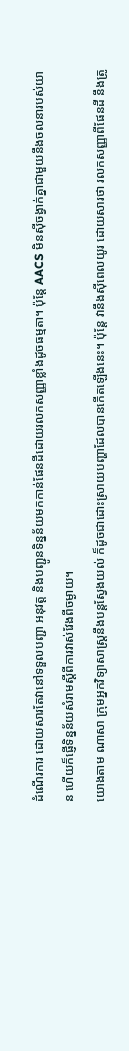ដំណើរការ ដោយសារតែវានៅទទួលបញ្ជា អនុវត្ត និងបញ្ជូនទិន្នន័យមកកាន់ផែនដីដោយរលកសញ្ញាខ្លាំងដូចធម្មតា។ ប៉ុន្តែ AACS មិនស៊ីចង្វាក់គ្នាជាមួយនឹងចលនារបស់យាន ហើយក៏ផ្ញើទិន្នន័យសំរាមស្ដីពីការវាស់វែងពីចម្ងាយ។
យោងតាម ណាសា ក្រុមអ្នកវិទ្យាសាស្ត្រនឹងបន្តស្វែងយល់ ក៏ដូចជាដោះស្រាយបញ្ហាដែលបានកើតឡើងនេះ។ ប៉ុន្តែ វានឹងស៊ីពេលយូរ ដោយសារថា រលកសញ្ញាពីផែនដី នឹងត្រូ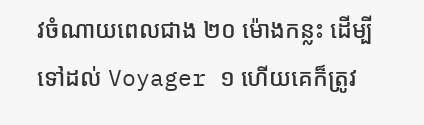វចំណាយពេលជាង ២០ ម៉ោងកន្លះ ដើម្បីទៅដល់ Voyager ១ ហើយគេក៏ត្រូវ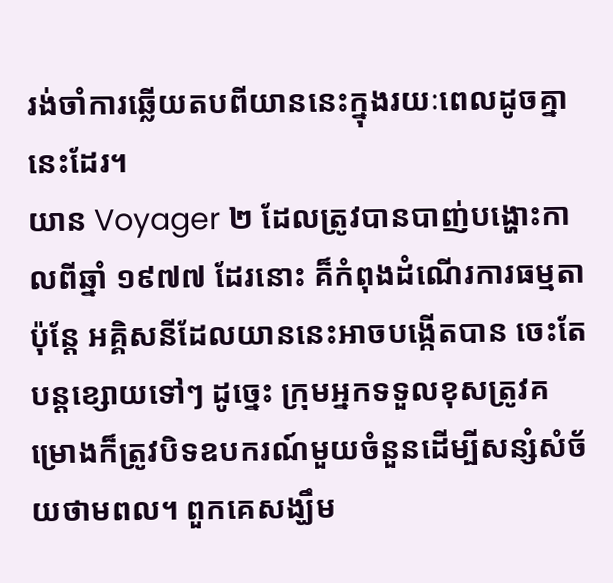រង់ចាំការឆ្លើយតបពីយាននេះក្នុងរយៈពេលដូចគ្នានេះដែរ។
យាន Voyager ២ ដែលត្រូវបានបាញ់បង្ហោះកាលពីឆ្នាំ ១៩៧៧ ដែរនោះ គ៏កំពុងដំណើរការធម្មតា ប៉ុន្តែ អគ្គិសនីដែលយាននេះអាចបង្កើតបាន ចេះតែបន្តខ្សោយទៅៗ ដូច្នេះ ក្រុមអ្នកទទួលខុសត្រូវគម្រោងក៏ត្រូវបិទឧបករណ៍មួយចំនួនដើម្បីសន្សំសំច័យថាមពល។ ពួកគេសង្ឃឹម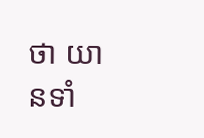ថា យានទាំ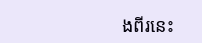ងពីរនេះ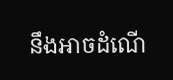នឹងអាចដំណើ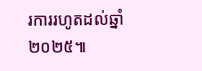រការរហូតដល់ឆ្នាំ ២០២៥៕